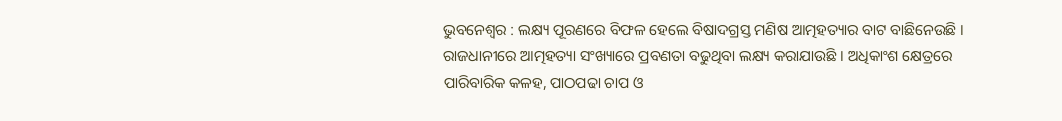ଭୁବନେଶ୍ୱର : ଲକ୍ଷ୍ୟ ପୂରଣରେ ବିଫଳ ହେଲେ ବିଷାଦଗ୍ରସ୍ତ ମଣିଷ ଆତ୍ମହତ୍ୟାର ବାଟ ବାଛିନେଉଛି । ରାଜଧାନୀରେ ଆତ୍ମହତ୍ୟା ସଂଖ୍ୟାରେ ପ୍ରବଣତା ବଢୁଥିବା ଲକ୍ଷ୍ୟ କରାଯାଉଛି । ଅଧିକାଂଶ କ୍ଷେତ୍ରରେ ପାରିବାରିକ କଳହ, ପାଠପଢା ଚାପ ଓ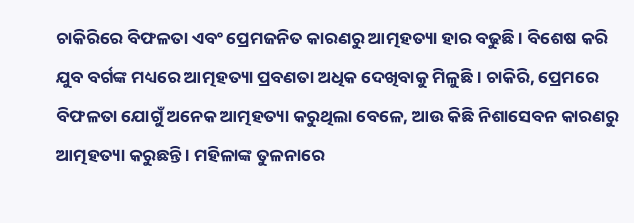ଚାକିରିରେ ବିଫଳତା ଏବଂ ପ୍ରେମଜନିତ କାରଣରୁ ଆତ୍ମହତ୍ୟା ହାର ବଢୁଛି । ବିଶେଷ କରି ଯୁବ ବର୍ଗଙ୍କ ମଧ୍ୟରେ ଆତ୍ମହତ୍ୟା ପ୍ରବଣତା ଅଧିକ ଦେଖିବାକୁ ମିଳୁଛି । ଚାକିରି, ପ୍ରେମରେ ବିଫଳତା ଯୋଗୁଁ ଅନେକ ଆତ୍ମହତ୍ୟା କରୁଥିଲା ବେଳେ, ଆଉ କିଛି ନିଶାସେବନ କାରଣରୁ ଆତ୍ମହତ୍ୟା କରୁଛନ୍ତି । ମହିଳାଙ୍କ ତୁଳନାରେ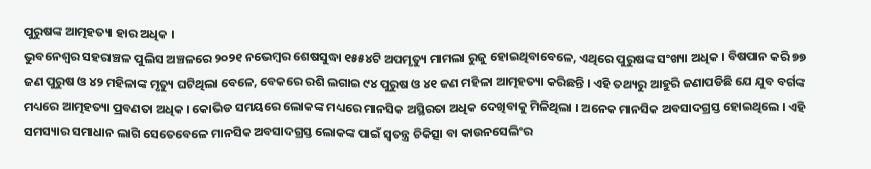ପୁରୁଷଙ୍କ ଆତ୍ମହତ୍ୟା ହାର ଅଧିକ ।
ଭୁବନେଶ୍ୱର ସହରାଞ୍ଚଳ ପୁଲିସ ଅଞ୍ଚଳରେ ୨୦୨୧ ନଭେମ୍ବର ଶେଷସୁଦ୍ଧା ୧୫୫୪ଟି ଅପମୃତ୍ୟୁ ମାମଲା ରୁଜୁ ହୋଇଥିବାବେଳେ, ଏଥିରେ ପୁରୁଷଙ୍କ ସଂଖ୍ୟା ଅଧିକ । ବିଷପାନ କରି ୭୭ ଜଣ ପୁରୁଷ ଓ ୪୨ ମହିଳାଙ୍କ ମୃତ୍ୟୁ ଘଟିଥିଲା ବେଳେ, ବେକରେ ରଶି ଲଗାଇ ୯୪ ପୁରୁଷ ଓ ୪୧ ଜଣ ମହିଳା ଆତ୍ମହତ୍ୟା କରିଛନ୍ତି । ଏହି ତଥ୍ୟରୁ ଆହୁରି ଜଣାପଡିଛି ଯେ ଯୁବ ବର୍ଗଙ୍କ ମଧ୍ୟରେ ଆତ୍ମହତ୍ୟା ପ୍ରବଣତା ଅଧିକ । କୋଭିଡ ସମୟରେ ଲୋକଙ୍କ ମଧ୍ୟରେ ମାନସିକ ଅସ୍ଥିରତା ଅଧିକ ଦେଖିବାକୁ ମିଳିଥିଲା । ଅନେକ ମାନସିକ ଅବସାଦଗ୍ରସ୍ତ ହୋଇଥିଲେ । ଏହି ସମସ୍ୟାର ସମାଧାନ ଲାଗି ସେତେବେଳେ ମାନସିକ ଅବସାଦଗ୍ରସ୍ତ ଲୋକଙ୍କ ପାଇଁ ସ୍ୱତନ୍ତ୍ର ଚିକିତ୍ସା ବା କାଉନସେଲିଂର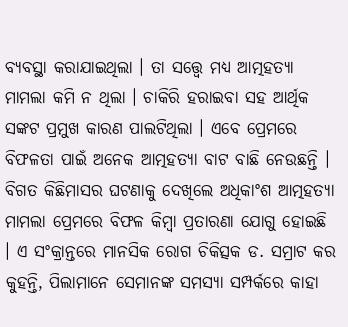ବ୍ୟବସ୍ଥା କରାଯାଇଥିଲା । ତା ସତ୍ତ୍ୱେ ମଧ୍ୟ ଆତ୍ମହତ୍ୟା ମାମଲା କମି ନ ଥିଲା । ଚାକିରି ହରାଇବା ସହ ଆର୍ଥିକ ସଙ୍କଟ ପ୍ରମୁଖ କାରଣ ପାଲଟିଥିଲା । ଏବେ ପ୍ରେମରେ ବିଫଳତା ପାଇଁ ଅନେକ ଆତ୍ମହତ୍ୟା ବାଟ ବାଛି ନେଉଛନ୍ତି । ବିଗତ କିଛିମାସର ଘଟଣାକୁ ଦେଖିଲେ ଅଧିକାଂଶ ଆତ୍ମହତ୍ୟା ମାମଲା ପ୍ରେମରେ ବିଫଳ କିମ୍ବା ପ୍ରତାରଣା ଯୋଗୁ ହୋଇଛି । ଏ ସଂକ୍ରାନ୍ତରେ ମାନସିକ ରୋଗ ଚିକିତ୍ସକ ଡ. ସମ୍ରାଟ କର କୁହନ୍ତି, ପିଲାମାନେ ସେମାନଙ୍କ ସମସ୍ୟା ସମ୍ପର୍କରେ କାହା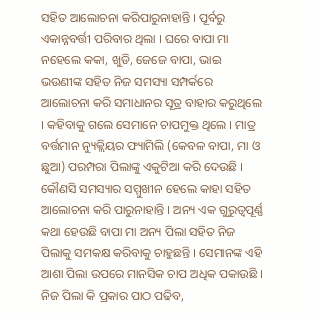ସହିତ ଆଲୋଚନା କରିପାରୁନାହାନ୍ତି । ପୂର୍ବରୁ ଏକାନ୍ନବର୍ତ୍ତୀ ପରିବାର ଥିଲା । ଘରେ ବାପା ମା ନହେଲେ କକା, ଖୁଡି, ଜେଜେ ବାପା, ଭାଇ ଭଉଣୀଙ୍କ ସହିତ ନିଜ ସମସ୍ୟା ସମ୍ପର୍କରେ ଆଲୋଚନା କରି ସମାଧାନର ସୂତ୍ର ବାହାର କରୁଥିଲେ । କହିବାକୁ ଗଲେ ସେମାନେ ଚାପମୁକ୍ତ ଥିଲେ । ମାତ୍ର ବର୍ତ୍ତମାନ ନ୍ୟୁକ୍ଲିୟର ଫ୍ୟାମିଲି (କେବଳ ବାପା, ମା ଓ ଛୁଆ) ପରମ୍ପରା ପିଲାଙ୍କୁ ଏକୁଟିଆ କରି ଦେଉଛି ।
କୌଣସି ସମସ୍ୟାର ସମ୍ମୁଖୀନ ହେଲେ କାହା ସହିତ ଆଲୋଚନା କରି ପାରୁନାହାନ୍ତି । ଅନ୍ୟ ଏକ ଗୁରୁତ୍ୱପୂର୍ଣ୍ଣ କଥା ହେଉଛି ବାପା ମା ଅନ୍ୟ ପିଲା ସହିତ ନିଜ ପିଲାକୁ ସମକକ୍ଷ କରିବାକୁ ଚାହୁଛନ୍ତି । ସେମାନଙ୍କ ଏହି ଆଶା ପିଲା ଉପରେ ମାନସିକ ଚାପ ଅଧିକ ପକାଉଛି । ନିଜ ପିଲା କି ପ୍ରକାର ପାଠ ପଢିବ,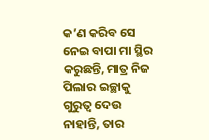କ’ଣ କରିବ ସେ ନେଇ ବାପା ମା ସ୍ଥିର କରୁଛନ୍ତି, ମାତ୍ର ନିଜ ପିଲାର ଇଚ୍ଛାକୁ ଗୁରୁତ୍ୱ ଦେଉ ନାହାନ୍ତି, ତାର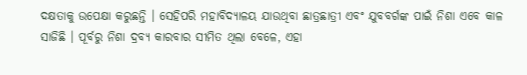ଦକ୍ଷତାକୁ ଉପେକ୍ଷା କରୁଛନ୍ତି । ସେହିପରି ମହାବିଦ୍ୟାଳୟ ଯାଉଥିବା ଛାତ୍ରଛାତ୍ରୀ ଏବଂ ଯୁବବର୍ଗଙ୍କ ପାଇଁ ନିଶା ଏବେ କାଳ ସାଜିଛି । ପୂର୍ବରୁ ନିଶା ଦ୍ରବ୍ୟ କାରବାର ସୀମିତ ଥିଲା ବେଳେ, ଏହା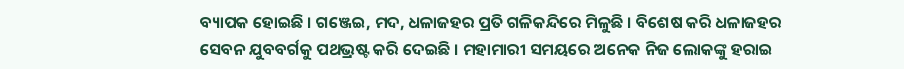ବ୍ୟାପକ ହୋଇଛି । ଗଞ୍ଜେଇ, ମଦ, ଧଳାଜହର ପ୍ରତି ଗଳିକନ୍ଦିରେ ମିଳୁଛି । ବିଶେଷ କରି ଧଳାଜହର ସେବନ ଯୁବବର୍ଗକୁ ପଥଭ୍ରଷ୍ଟ କରି ଦେଇଛି । ମହାମାରୀ ସମୟରେ ଅନେକ ନିଜ ଲୋକଙ୍କୁ ହରାଇ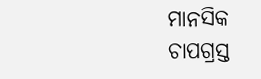ମାନସିକ ଚାପଗ୍ରସ୍ତ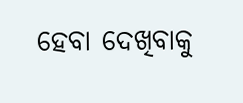ହେବା ଦେଖିବାକୁ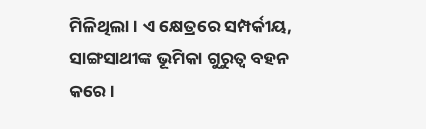ମିଳିଥିଲା । ଏ କ୍ଷେତ୍ରରେ ସମ୍ପର୍କୀୟ, ସାଙ୍ଗସାଥୀଙ୍କ ଭୂମିକା ଗୁରୁତ୍ୱ ବହନ କରେ ।